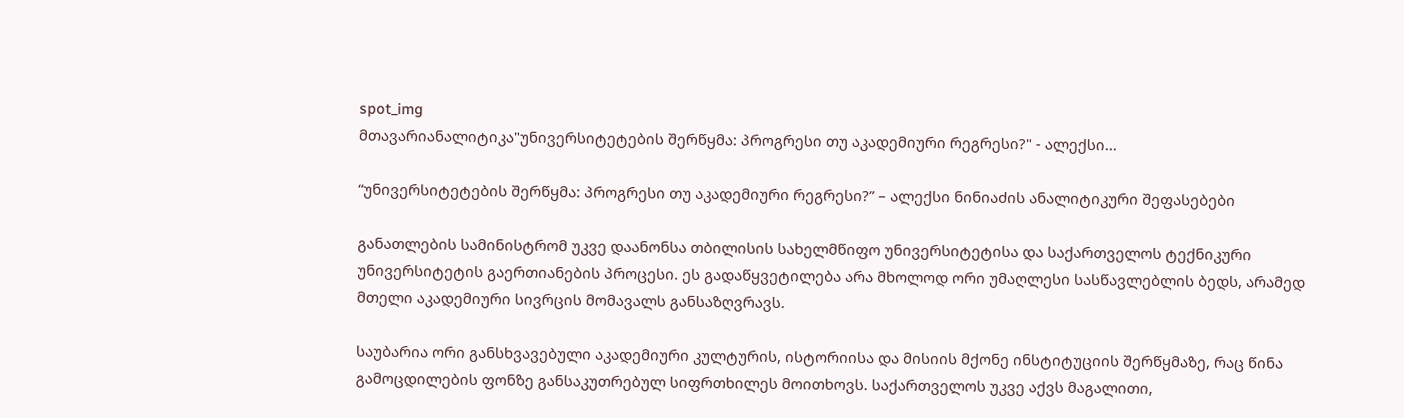spot_img
მთავარიანალიტიკა"უნივერსიტეტების შერწყმა: პროგრესი თუ აკადემიური რეგრესი?" - ალექსი...

“უნივერსიტეტების შერწყმა: პროგრესი თუ აკადემიური რეგრესი?” – ალექსი ნინიაძის ანალიტიკური შეფასებები

განათლების სამინისტრომ უკვე დაანონსა თბილისის სახელმწიფო უნივერსიტეტისა და საქართველოს ტექნიკური უნივერსიტეტის გაერთიანების პროცესი. ეს გადაწყვეტილება არა მხოლოდ ორი უმაღლესი სასწავლებლის ბედს, არამედ მთელი აკადემიური სივრცის მომავალს განსაზღვრავს.

საუბარია ორი განსხვავებული აკადემიური კულტურის, ისტორიისა და მისიის მქონე ინსტიტუციის შერწყმაზე, რაც წინა გამოცდილების ფონზე განსაკუთრებულ სიფრთხილეს მოითხოვს. საქართველოს უკვე აქვს მაგალითი,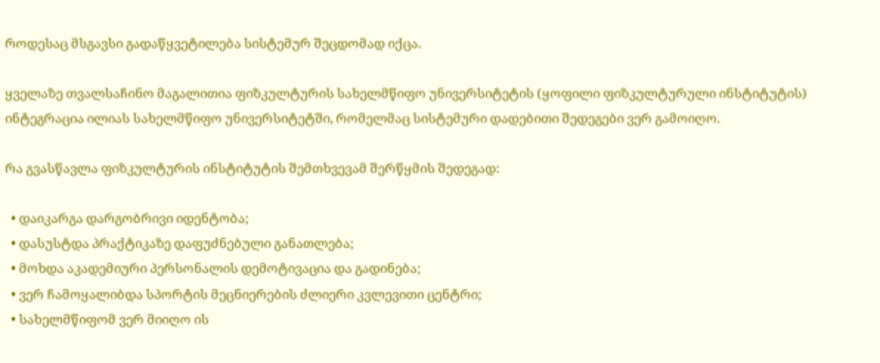როდესაც მსგავსი გადაწყვეტილება სისტემურ შეცდომად იქცა.

ყველაზე თვალსაჩინო მაგალითია ფიზკულტურის სახელმწიფო უნივერსიტეტის (ყოფილი ფიზკულტურული ინსტიტუტის) ინტეგრაცია ილიას სახელმწიფო უნივერსიტეტში, რომელმაც სისტემური დადებითი შედეგები ვერ გამოიღო.

რა გვასწავლა ფიზკულტურის ინსტიტუტის შემთხვევამ შერწყმის შედეგად:

  • დაიკარგა დარგობრივი იდენტობა;
  • დასუსტდა პრაქტიკაზე დაფუძნებული განათლება;
  • მოხდა აკადემიური პერსონალის დემოტივაცია და გადინება;
  • ვერ ჩამოყალიბდა სპორტის მეცნიერების ძლიერი კვლევითი ცენტრი;
  • სახელმწიფომ ვერ მიიღო ის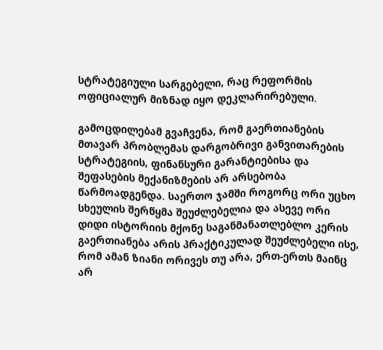სტრატეგიული სარგებელი, რაც რეფორმის ოფიციალურ მიზნად იყო დეკლარირებული.

გამოცდილებამ გვაჩვენა, რომ გაერთიანების მთავარ პრობლემას დარგობრივი განვითარების სტრატეგიის, ფინანსური გარანტიებისა და შეფასების მექანიზმების არ არსებობა წარმოადგენდა. საერთო ჯამში როგორც ორი უცხო სხეულის შერწყმა შეუძლებელია და ასევე ორი დიდი ისტორიის მქონე საგანმანათლებლო კერის გაერთიანება არის პრაქტიკულად შეუძლებელი ისე, რომ ამან ზიანი ორივეს თუ არა, ერთ-ერთს მაინც არ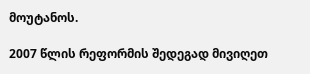მოუტანოს.

2007 წლის რეფორმის შედეგად მივიღეთ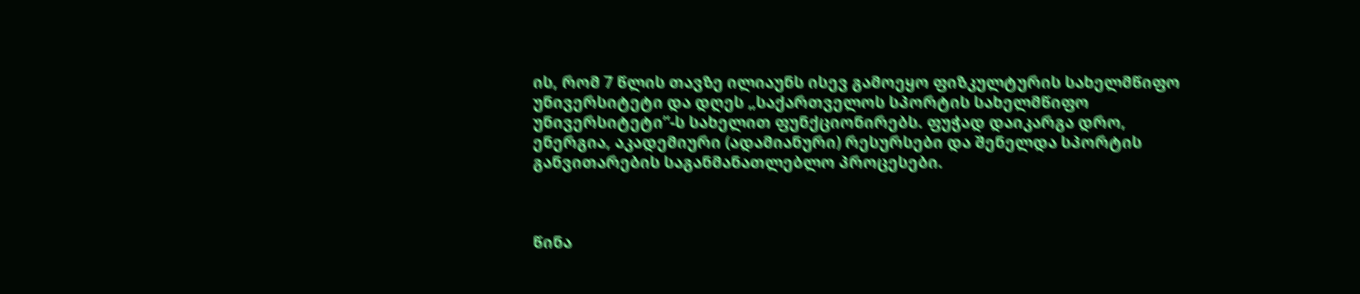ის, რომ 7 წლის თავზე ილიაუნს ისევ გამოეყო ფიზკულტურის სახელმწიფო უნივერსიტეტი და დღეს „საქართველოს სპორტის სახელმწიფო უნივერსიტეტი”-ს სახელით ფუნქციონირებს. ფუჭად დაიკარგა დრო, ენერგია, აკადემიური (ადამიანური) რესურსები და შენელდა სპორტის  განვითარების საგანმანათლებლო პროცესები.



წინა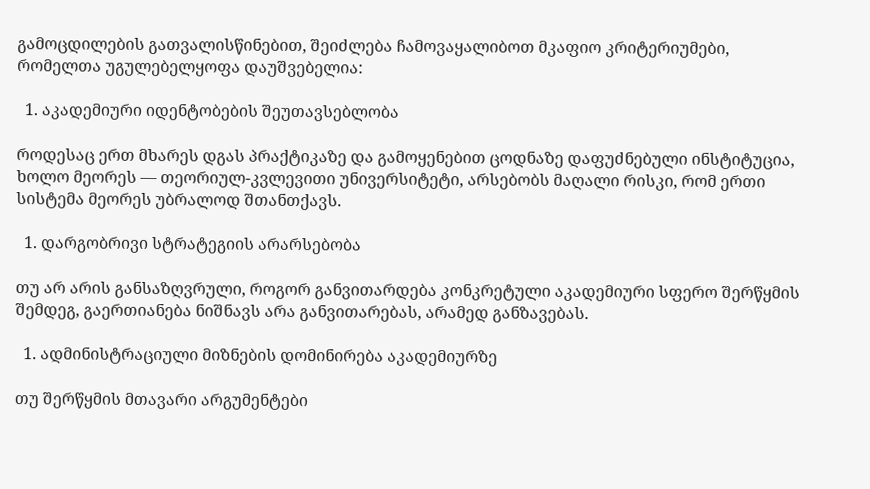გამოცდილების გათვალისწინებით, შეიძლება ჩამოვაყალიბოთ მკაფიო კრიტერიუმები, რომელთა უგულებელყოფა დაუშვებელია:

  1. აკადემიური იდენტობების შეუთავსებლობა

როდესაც ერთ მხარეს დგას პრაქტიკაზე და გამოყენებით ცოდნაზე დაფუძნებული ინსტიტუცია, ხოლო მეორეს — თეორიულ-კვლევითი უნივერსიტეტი, არსებობს მაღალი რისკი, რომ ერთი სისტემა მეორეს უბრალოდ შთანთქავს.

  1. დარგობრივი სტრატეგიის არარსებობა

თუ არ არის განსაზღვრული, როგორ განვითარდება კონკრეტული აკადემიური სფერო შერწყმის შემდეგ, გაერთიანება ნიშნავს არა განვითარებას, არამედ განზავებას.

  1. ადმინისტრაციული მიზნების დომინირება აკადემიურზე

თუ შერწყმის მთავარი არგუმენტები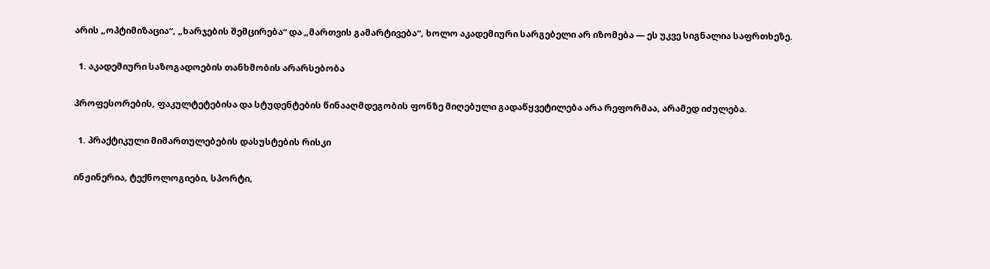არის „ოპტიმიზაცია“, „ხარჯების შემცირება“ და „მართვის გამარტივება“, ხოლო აკადემიური სარგებელი არ იზომება — ეს უკვე სიგნალია საფრთხეზე.

  1. აკადემიური საზოგადოების თანხმობის არარსებობა

პროფესორების, ფაკულტეტებისა და სტუდენტების წინააღმდეგობის ფონზე მიღებული გადაწყვეტილება არა რეფორმაა, არამედ იძულება.

  1. პრაქტიკული მიმართულებების დასუსტების რისკი

ინჟინერია, ტექნოლოგიები, სპორტი,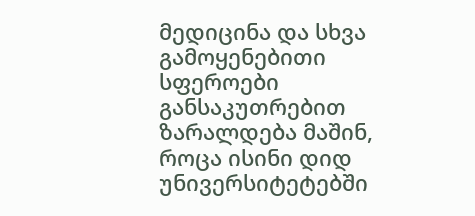მედიცინა და სხვა გამოყენებითი სფეროები განსაკუთრებით ზარალდება მაშინ, როცა ისინი დიდ უნივერსიტეტებში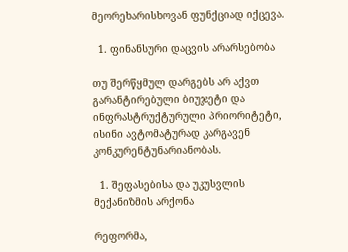მეორეხარისხოვან ფუნქციად იქცევა.

  1. ფინანსური დაცვის არარსებობა

თუ შერწყმულ დარგებს არ აქვთ გარანტირებული ბიუჯეტი და ინფრასტრუქტურული პრიორიტეტი, ისინი ავტომატურად კარგავენ კონკურენტუნარიანობას.

  1. შეფასებისა და უკუსვლის მექანიზმის არქონა

რეფორმა,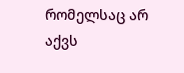რომელსაც არ აქვს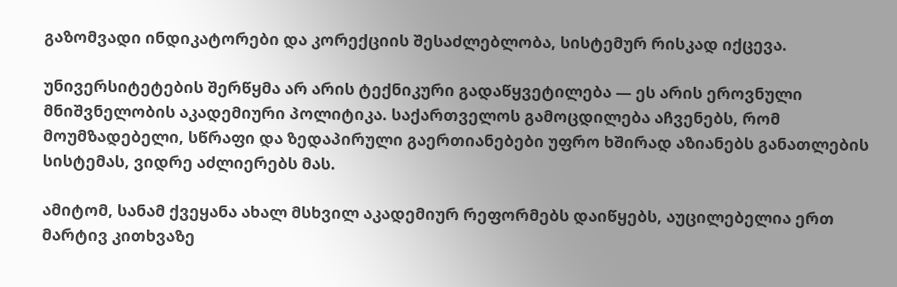გაზომვადი ინდიკატორები და კორექციის შესაძლებლობა, სისტემურ რისკად იქცევა.

უნივერსიტეტების შერწყმა არ არის ტექნიკური გადაწყვეტილება — ეს არის ეროვნული მნიშვნელობის აკადემიური პოლიტიკა. საქართველოს გამოცდილება აჩვენებს, რომ მოუმზადებელი, სწრაფი და ზედაპირული გაერთიანებები უფრო ხშირად აზიანებს განათლების სისტემას, ვიდრე აძლიერებს მას.

ამიტომ, სანამ ქვეყანა ახალ მსხვილ აკადემიურ რეფორმებს დაიწყებს, აუცილებელია ერთ მარტივ კითხვაზე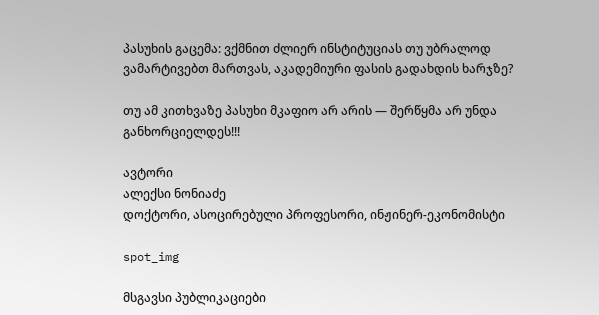პასუხის გაცემა: ვქმნით ძლიერ ინსტიტუციას თუ უბრალოდ ვამარტივებთ მართვას, აკადემიური ფასის გადახდის ხარჯზე?

თუ ამ კითხვაზე პასუხი მკაფიო არ არის — შერწყმა არ უნდა განხორციელდეს!!!

ავტორი
ალექსი ნონიაძე
დოქტორი, ასოცირებული პროფესორი, ინჟინერ-ეკონომისტი

spot_img

მსგავსი პუბლიკაციები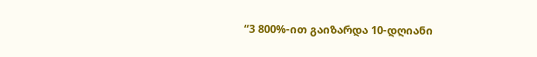“3 800%-ით გაიზარდა 10-დღიანი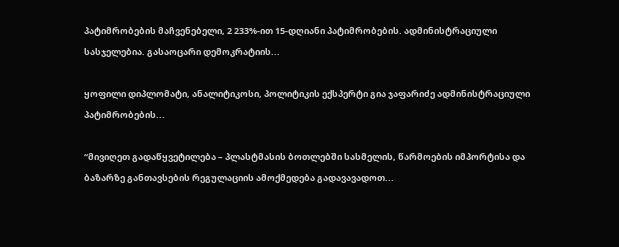პატიმრობების მაჩვენებელი, 2 233%-ით 15-დღიანი პატიმრობების. ადმინისტრაციული სასჯელებია. გასაოცარი დემოკრატიის...

ყოფილი დიპლომატი, ანალიტიკოსი, პოლიტიკის ექსპერტი გია ჯაფარიძე ადმინისტრაციული პატიმრობების...

“მივიღეთ გადაწყვეტილება – პლასტმასის ბოთლებში სასმელის, წარმოების იმპორტისა და ბაზარზე განთავსების რეგულაციის ამოქმედება გადავავადოთ...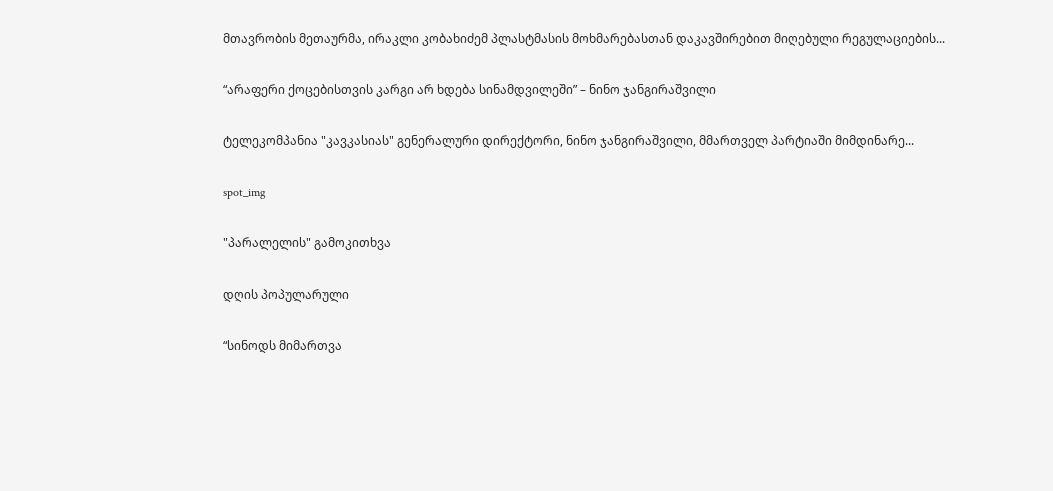მთავრობის მეთაურმა, ირაკლი კობახიძემ პლასტმასის მოხმარებასთან დაკავშირებით მიღებული რეგულაციების...

“არაფერი ქოცებისთვის კარგი არ ხდება სინამდვილეში” – ნინო ჯანგირაშვილი

ტელეკომპანია "კავკასიას" გენერალური დირექტორი, ნინო ჯანგირაშვილი, მმართველ პარტიაში მიმდინარე...

spot_img

"პარალელის" გამოკითხვა

დღის პოპულარული

“სინოდს მიმართვა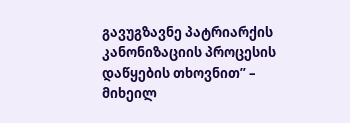გავუგზავნე პატრიარქის კანონიზაციის პროცესის დაწყების თხოვნით” – მიხეილ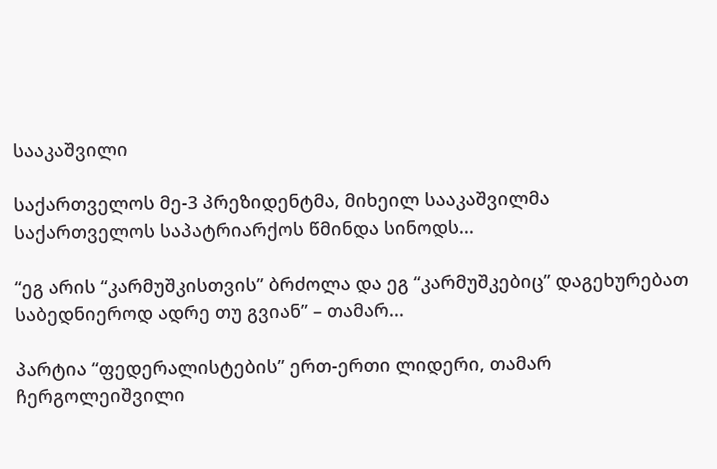სააკაშვილი

საქართველოს მე-3 პრეზიდენტმა, მიხეილ სააკაშვილმა საქართველოს საპატრიარქოს წმინდა სინოდს...

“ეგ არის “კარმუშკისთვის” ბრძოლა და ეგ “კარმუშკებიც” დაგეხურებათ საბედნიეროდ ადრე თუ გვიან” – თამარ...

პარტია “ფედერალისტების” ერთ-ერთი ლიდერი, თამარ ჩერგოლეიშვილი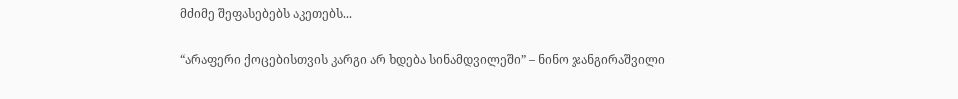მძიმე შეფასებებს აკეთებს...

“არაფერი ქოცებისთვის კარგი არ ხდება სინამდვილეში” – ნინო ჯანგირაშვილი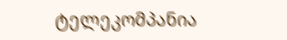ტელეკომპანია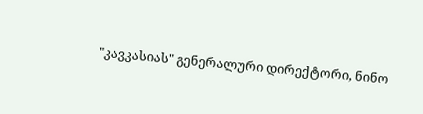"კავკასიას" გენერალური დირექტორი, ნინო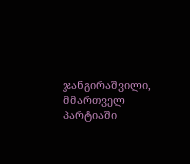ჯანგირაშვილი, მმართველ პარტიაში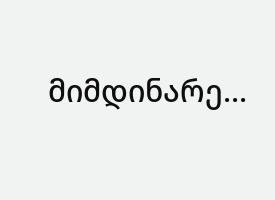მიმდინარე...